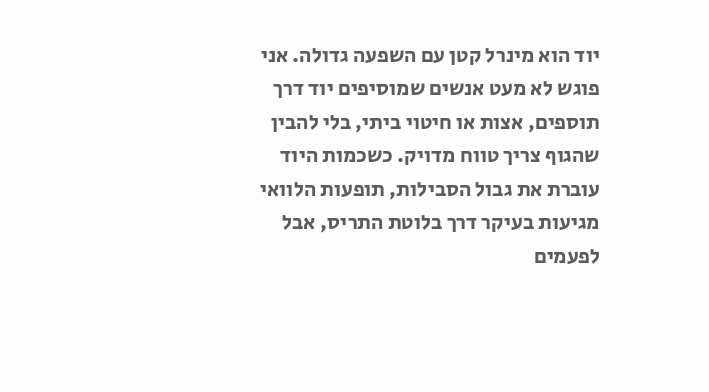יוד הוא מינרל קטן עם השפעה גדולה. אני פוגש לא מעט אנשים שמוסיפים יוד דרך תוספים, אצות או חיטוי ביתי, בלי להבין שהגוף צריך טווח מדויק. כשכמות היוד עוברת את גבול הסבילות, תופעות הלוואי מגיעות בעיקר דרך בלוטת התריס, אבל לפעמים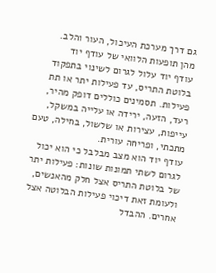גם דרך מערכת העיכול, העור והלב.
מהן תופעות הלוואי של עודף יוד
עודף יוד עלול לגרום לשינוי בתפקוד בלוטת התריס, עד פעילות יתר או תת פעילות. תסמינים כוללים דופק מהיר, רעד, הזעה, ירידה או עלייה במשקל, עייפות, עצירות או שלשול, בחילה, טעם מתכתי, ופריחה עורית.
עודף יוד הוא מצב מבלבל כי הוא יכול לגרום לשתי תמונות שונות: פעילות יתר של בלוטת התריס אצל חלק מהאנשים, ולעומת זאת דיכוי פעילות הבלוטה אצל אחרים. ההבדל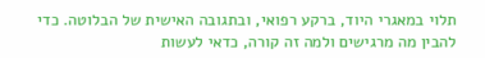תלוי במאגרי היוד, ברקע רפואי, ובתגובה האישית של הבלוטה. כדי להבין מה מרגישים ולמה זה קורה, כדאי לעשות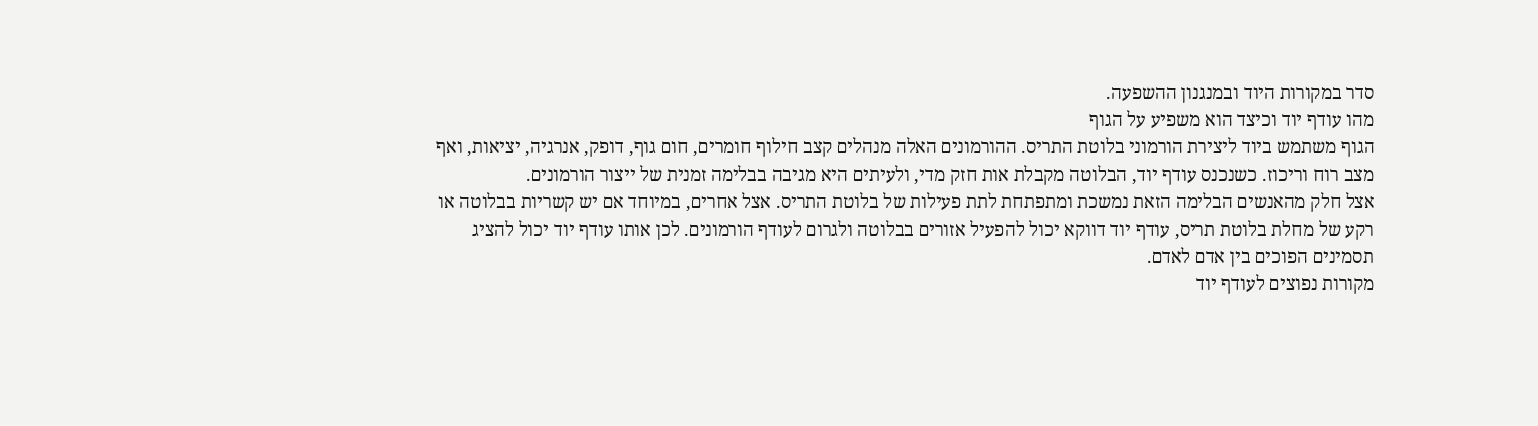סדר במקורות היוד ובמנגנון ההשפעה.
מהו עודף יוד וכיצד הוא משפיע על הגוף
הגוף משתמש ביוד ליצירת הורמוני בלוטת התריס. ההורמונים האלה מנהלים קצב חילוף חומרים, חום גוף, דופק, אנרגיה, יציאות, ואף מצב רוח וריכוז. כשנכנס עודף יוד, הבלוטה מקבלת אות חזק מדי, ולעיתים היא מגיבה בבלימה זמנית של ייצור הורמונים.
אצל חלק מהאנשים הבלימה הזאת נמשכת ומתפתחת לתת פעילות של בלוטת התריס. אצל אחרים, במיוחד אם יש קשריות בבלוטה או רקע של מחלת בלוטת תריס, עודף יוד דווקא יכול להפעיל אזורים בבלוטה ולגרום לעודף הורמונים. לכן אותו עודף יוד יכול להציג תסמינים הפוכים בין אדם לאדם.
מקורות נפוצים לעודף יוד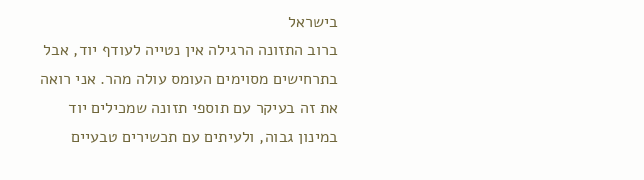בישראל
ברוב התזונה הרגילה אין נטייה לעודף יוד, אבל בתרחישים מסוימים העומס עולה מהר. אני רואה את זה בעיקר עם תוספי תזונה שמכילים יוד במינון גבוה, ולעיתים עם תכשירים טבעיים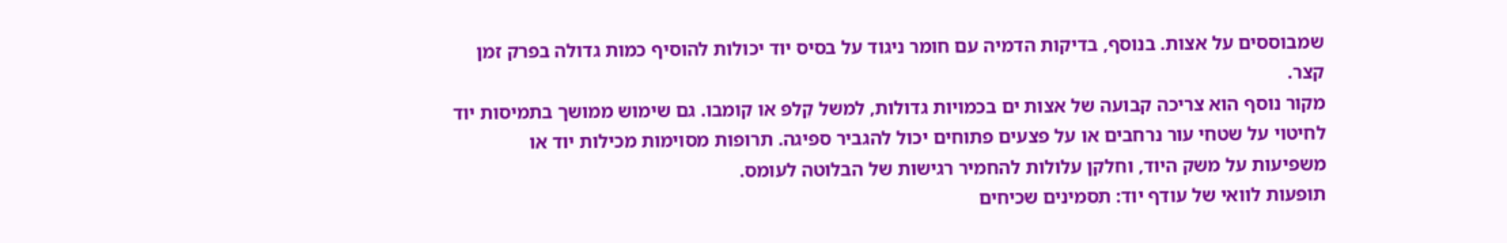שמבוססים על אצות. בנוסף, בדיקות הדמיה עם חומר ניגוד על בסיס יוד יכולות להוסיף כמות גדולה בפרק זמן קצר.
מקור נוסף הוא צריכה קבועה של אצות ים בכמויות גדולות, למשל קֵלפּ או קומבו. גם שימוש ממושך בתמיסות יוד לחיטוי על שטחי עור נרחבים או על פצעים פתוחים יכול להגביר ספיגה. תרופות מסוימות מכילות יוד או משפיעות על משק היוד, וחלקן עלולות להחמיר רגישות של הבלוטה לעומס.
תופעות לוואי של עודף יוד: תסמינים שכיחים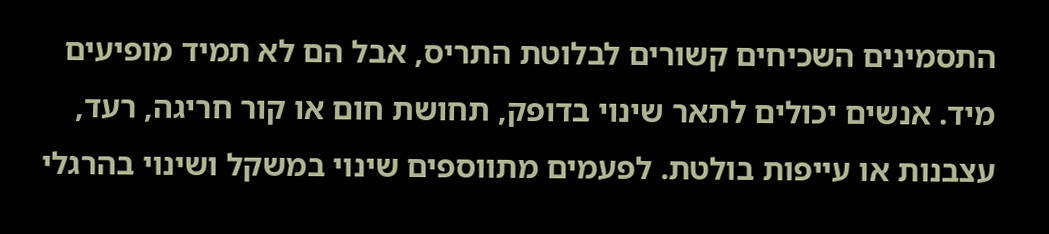התסמינים השכיחים קשורים לבלוטת התריס, אבל הם לא תמיד מופיעים מיד. אנשים יכולים לתאר שינוי בדופק, תחושת חום או קור חריגה, רעד, עצבנות או עייפות בולטת. לפעמים מתווספים שינוי במשקל ושינוי בהרגלי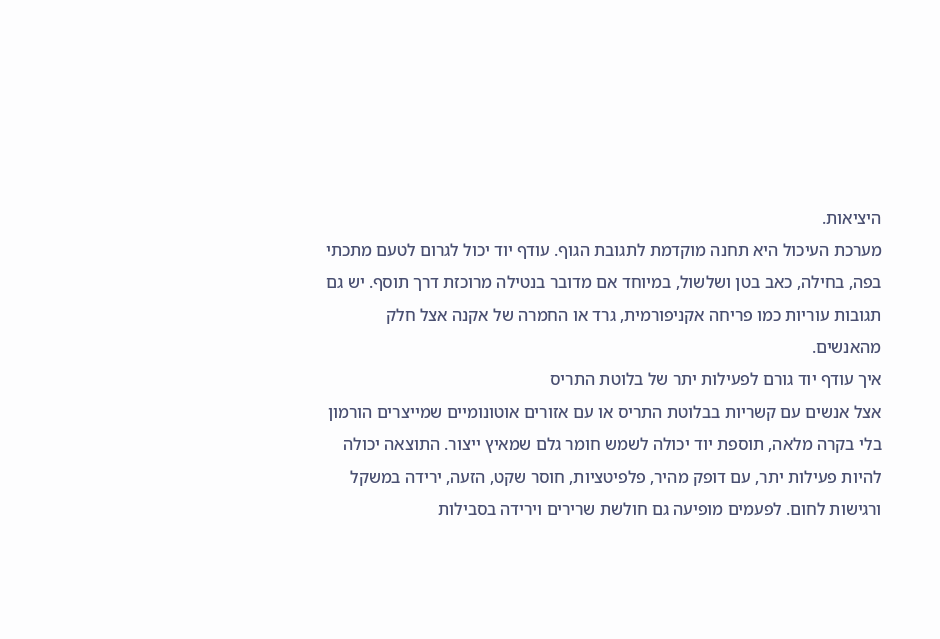היציאות.
מערכת העיכול היא תחנה מוקדמת לתגובת הגוף. עודף יוד יכול לגרום לטעם מתכתי בפה, בחילה, כאב בטן ושלשול, במיוחד אם מדובר בנטילה מרוכזת דרך תוסף. יש גם תגובות עוריות כמו פריחה אקניפורמית, גרד או החמרה של אקנה אצל חלק מהאנשים.
איך עודף יוד גורם לפעילות יתר של בלוטת התריס
אצל אנשים עם קשריות בבלוטת התריס או עם אזורים אוטונומיים שמייצרים הורמון בלי בקרה מלאה, תוספת יוד יכולה לשמש חומר גלם שמאיץ ייצור. התוצאה יכולה להיות פעילות יתר, עם דופק מהיר, פלפיטציות, חוסר שקט, הזעה, ירידה במשקל ורגישות לחום. לפעמים מופיעה גם חולשת שרירים וירידה בסבילות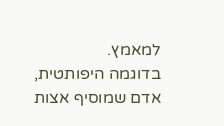למאמץ.
בדוגמה היפותטית, אדם שמוסיף אצות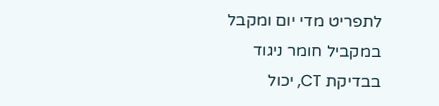לתפריט מדי יום ומקבל במקביל חומר ניגוד בבדיקת CT, יכול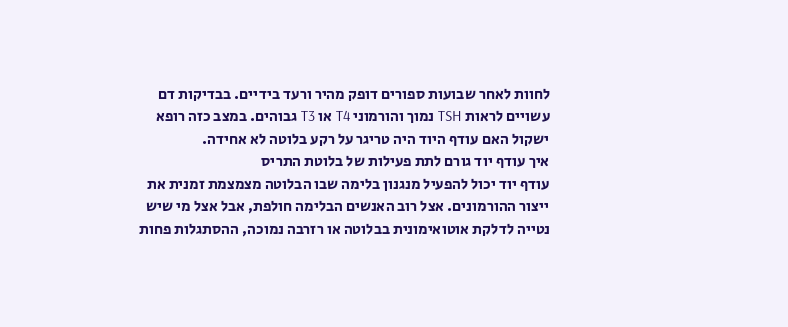לחוות לאחר שבועות ספורים דופק מהיר ורעד בידיים. בבדיקות דם עשויים לראות TSH נמוך והורמוני T4 או T3 גבוהים. במצב כזה רופא ישקול האם עודף היוד היה טריגר על רקע בלוטה לא אחידה.
איך עודף יוד גורם לתת פעילות של בלוטת התריס
עודף יוד יכול להפעיל מנגנון בלימה שבו הבלוטה מצמצמת זמנית את ייצור ההורמונים. אצל רוב האנשים הבלימה חולפת, אבל אצל מי שיש נטייה לדלקת אוטואימונית בבלוטה או רזרבה נמוכה, ההסתגלות פחות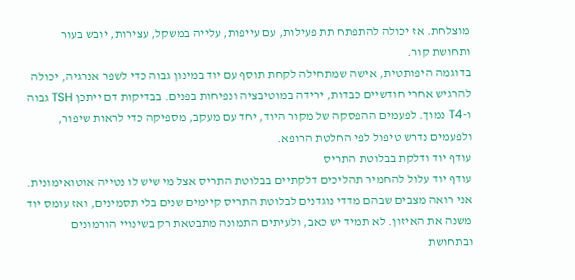מוצלחת. אז יכולה להתפתח תת פעילות, עם עייפות, עלייה במשקל, עצירות, יובש בעור ותחושת קור.
בדוגמה היפותטית, אישה שמתחילה לקחת תוסף עם יוד במינון גבוה כדי לשפר אנרגיה, יכולה להרגיש אחרי חודשיים כבדות, ירידה במוטיבציה ונפיחות בפנים. בבדיקות דם ייתכן TSH גבוה ו-T4 נמוך. לפעמים ההפסקה של מקור היוד, יחד עם מעקב, מספיקה כדי לראות שיפור, ולפעמים נדרש טיפול לפי החלטת הרופא.
עודף יוד ודלקת בבלוטת התריס
עודף יוד עלול להחמיר תהליכים דלקתיים בבלוטת התריס אצל מי שיש לו נטייה אוטואימונית. אני רואה מצבים שבהם מדדי נוגדנים לבלוטת התריס קיימים שנים בלי תסמינים, ואז עומס יוד משנה את האיזון. לא תמיד יש כאב, ולעיתים התמונה מתבטאת רק בשינויי הורמונים ובתחושת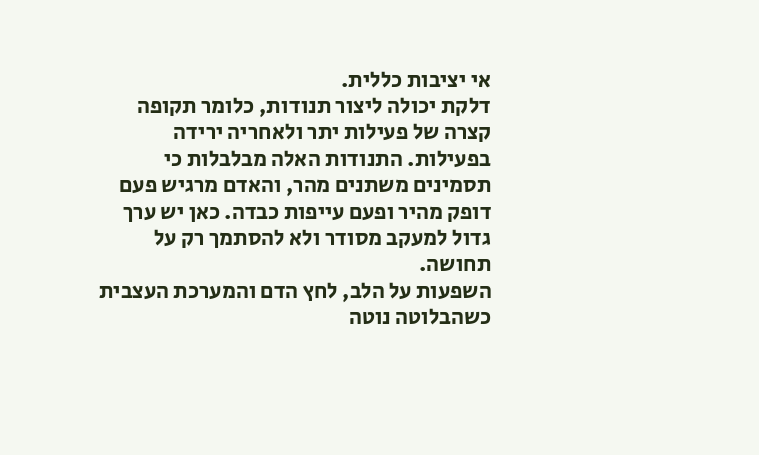אי יציבות כללית.
דלקת יכולה ליצור תנודות, כלומר תקופה קצרה של פעילות יתר ולאחריה ירידה בפעילות. התנודות האלה מבלבלות כי תסמינים משתנים מהר, והאדם מרגיש פעם דופק מהיר ופעם עייפות כבדה. כאן יש ערך גדול למעקב מסודר ולא להסתמך רק על תחושה.
השפעות על הלב, לחץ הדם והמערכת העצבית
כשהבלוטה נוטה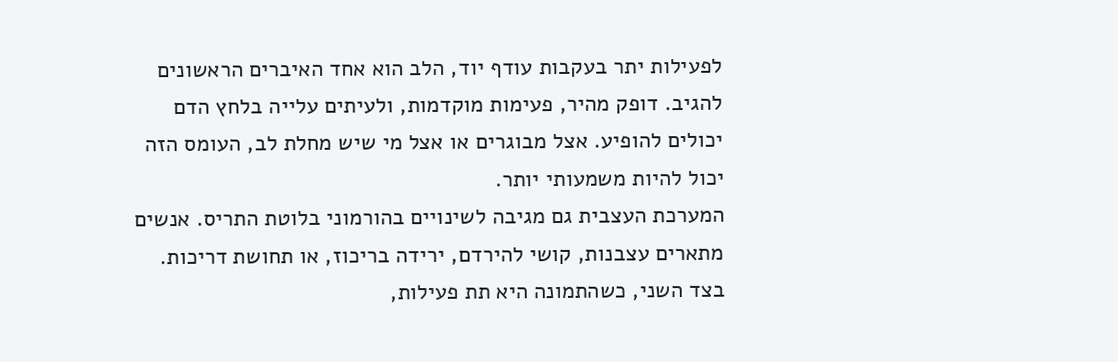לפעילות יתר בעקבות עודף יוד, הלב הוא אחד האיברים הראשונים להגיב. דופק מהיר, פעימות מוקדמות, ולעיתים עלייה בלחץ הדם יכולים להופיע. אצל מבוגרים או אצל מי שיש מחלת לב, העומס הזה יכול להיות משמעותי יותר.
המערכת העצבית גם מגיבה לשינויים בהורמוני בלוטת התריס. אנשים מתארים עצבנות, קושי להירדם, ירידה בריכוז, או תחושת דריכות. בצד השני, כשהתמונה היא תת פעילות,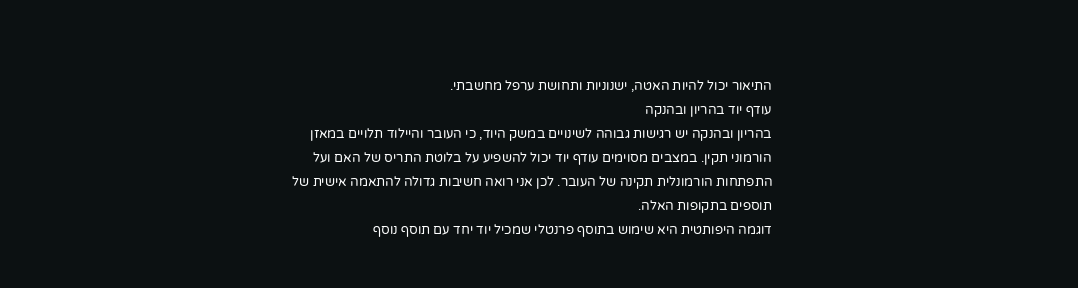התיאור יכול להיות האטה, ישנוניות ותחושת ערפל מחשבתי.
עודף יוד בהריון ובהנקה
בהריון ובהנקה יש רגישות גבוהה לשינויים במשק היוד, כי העובר והיילוד תלויים במאזן הורמוני תקין. במצבים מסוימים עודף יוד יכול להשפיע על בלוטת התריס של האם ועל התפתחות הורמונלית תקינה של העובר. לכן אני רואה חשיבות גדולה להתאמה אישית של תוספים בתקופות האלה.
דוגמה היפותטית היא שימוש בתוסף פרנטלי שמכיל יוד יחד עם תוסף נוסף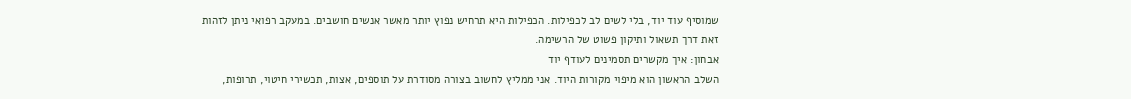שמוסיף עוד יוד, בלי לשים לב לכפילות. הכפילות היא תרחיש נפוץ יותר מאשר אנשים חושבים. במעקב רפואי ניתן לזהות זאת דרך תשאול ותיקון פשוט של הרשימה.
אבחון: איך מקשרים תסמינים לעודף יוד
השלב הראשון הוא מיפוי מקורות היוד. אני ממליץ לחשוב בצורה מסודרת על תוספים, אצות, תכשירי חיטוי, תרופות,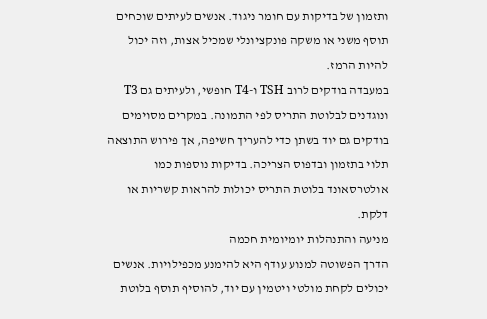ותזמון של בדיקות עם חומר ניגוד. אנשים לעיתים שוכחים תוסף משני או משקה פונקציונלי שמכיל אצות, וזה יכול להיות הרמז.
במעבדה בודקים לרוב TSH ו-T4 חופשי, ולעיתים גם T3 ונוגדנים לבלוטת התריס לפי התמונה. במקרים מסוימים בודקים גם יוד בשתן כדי להעריך חשיפה, אך פירוש התוצאה תלוי בתזמון ובדפוס הצריכה. בדיקות נוספות כמו אולטרסאונד בלוטת התריס יכולות להראות קשריות או דלקת.
מניעה והתנהלות יומיומית חכמה
הדרך הפשוטה למנוע עודף היא להימנע מכפילויות. אנשים יכולים לקחת מולטי ויטמין עם יוד, להוסיף תוסף בלוטת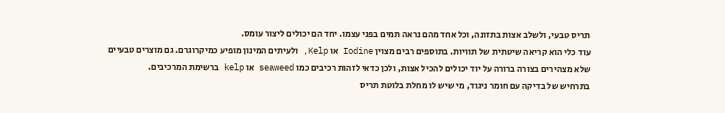תריס טבעי, ולשלב אצות בתזונה, וכל אחד מהם נראה תמים בפני עצמו. יחד הם יכולים ליצור עומס.
עוד כלי הוא קריאה שיטתית של תוויות. בתוספים רבים מצוין Iodine או Kelp, ולעיתים המינון מופיע כמיקרוגרם. גם מוצרים טבעיים שלא מצהירים בצורה ברורה על יוד יכולים להכיל אצות, ולכן כדאי לזהות רכיבים כמו seaweed או kelp ברשימת המרכיבים.
בתרחיש של בדיקה עם חומר ניגוד, מי שיש לו מחלת בלוטת תריס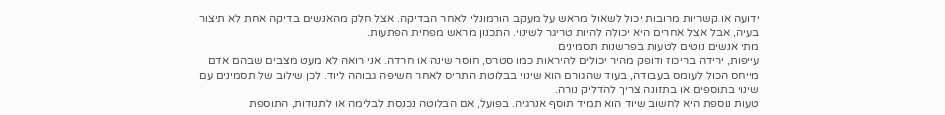ידועה או קשריות מרובות יכול לשאול מראש על מעקב הורמונלי לאחר הבדיקה. אצל חלק מהאנשים בדיקה אחת לא תיצור בעיה, אבל אצל אחרים היא יכולה להיות טריגר לשינוי. התכנון מראש מפחית הפתעות.
מתי אנשים נוטים לטעות בפרשנות תסמינים
עייפות, ירידה בריכוז ודופק מהיר יכולים להיראות כמו סטרס, חוסר שינה או חרדה. אני רואה לא מעט מצבים שבהם אדם מייחס הכול לעומס בעבודה, בעוד שהגורם הוא שינוי בבלוטת התריס לאחר חשיפה גבוהה ליוד. לכן שילוב של תסמינים עם שינוי בתוספים או בתזונה צריך להדליק נורה.
טעות נוספת היא לחשוב שיוד הוא תמיד תוסף אנרגיה. בפועל, אם הבלוטה נכנסת לבלימה או לתנודות, התוספת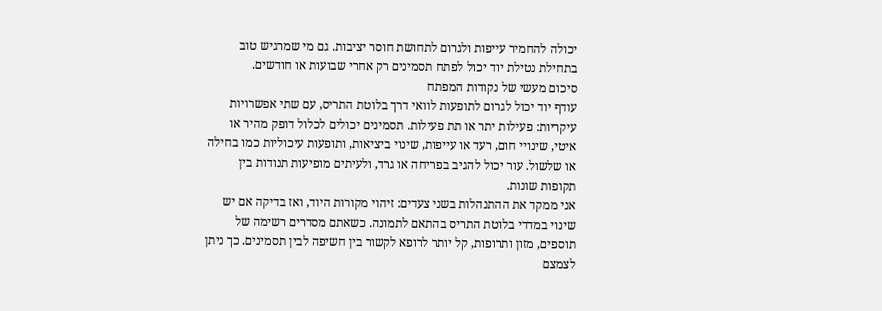יכולה להחמיר עייפות ולגרום לתחושת חוסר יציבות. גם מי שמרגיש טוב בתחילת נטילת יוד יכול לפתח תסמינים רק אחרי שבועות או חודשים.
סיכום מעשי של נקודות המפתח
עודף יוד יכול לגרום לתופעות לוואי דרך בלוטת התריס, עם שתי אפשרויות עיקריות: פעילות יתר או תת פעילות. תסמינים יכולים לכלול דופק מהיר או איטי, שינויי חום, רעד או עייפות, שינוי ביציאות, ותופעות עיכוליות כמו בחילה או שלשול. עור יכול להגיב בפריחה או גרד, ולעיתים מופיעות תנודות בין תקופות שונות.
אני ממקד את ההתנהלות בשני צעדים: זיהוי מקורות היוד, ואז בדיקה אם יש שינוי במדדי בלוטת התריס בהתאם לתמונה. כשאתם מסדרים רשימה של תוספים, מזון ותרופות, קל יותר לרופא לקשור בין חשיפה לבין תסמינים. כך ניתן לצמצם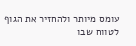עומס מיותר ולהחזיר את הגוף לטווח שבו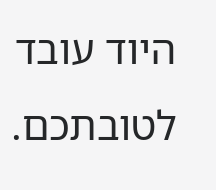היוד עובד לטובתכם.